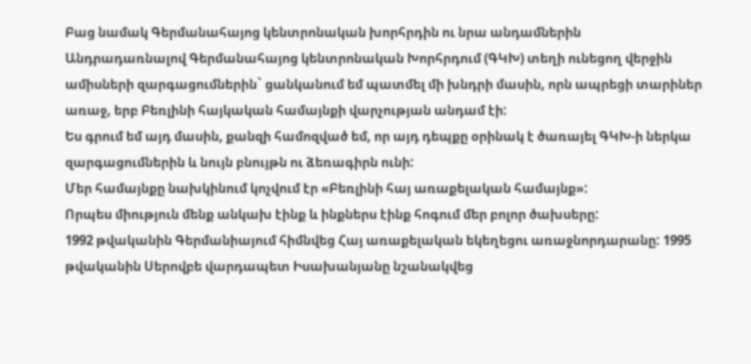Բաց նամակ Գերմանահայոց կենտրոնական խորհրդին ու նրա անդամներին
Անդրադառնալով Գերմանահայոց կենտրոնական Խորհրդում (ԳԿԽ) տեղի ունեցող վերջին ամիսների զարգացումներին` ցանկանում եմ պատմել մի խնդրի մասին, որն ապրեցի տարիներ առաջ, երբ Բեռլինի հայկական համայնքի վարչության անդամ էի:
Ես գրում եմ այդ մասին, քանզի համոզված եմ, որ այդ դեպքը օրինակ է ծառայել ԳԿԽ-ի ներկա զարգացումներին և նույն բնույթն ու ձեռագիրն ունի:
Մեր համայնքը նախկինում կոչվում էր «Բեռլինի հայ առաքելական համայնք»:
Որպես միություն մենք անկախ էինք և ինքներս էինք հոգում մեր բոլոր ծախսերը:
1992 թվականին Գերմանիայում հիմնվեց Հայ առաքելական եկեղեցու առաջնորդարանը: 1995 թվականին Սերովբե վարդապետ Իսախանյանը նշանակվեց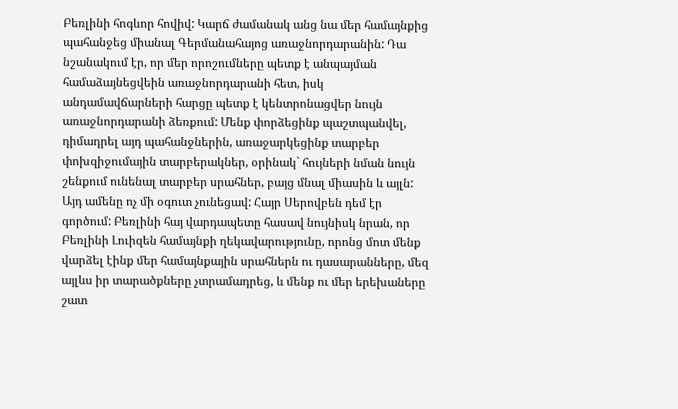Բեռլինի հոգևոր հովիվ: Կարճ ժամանակ անց նա մեր համայնքից պահանջեց միանալ Գերմանահայոց առաջնորդարանին: Դա նշանակում էր, որ մեր որոշումները պետք է անպայման համաձայնեցվեին առաջնորդարանի հետ, իսկ անդամավճարների հարցը պետք է կենտրոնացվեր նույն առաջնորդարանի ձեռքում: Մենք փորձեցինք պաշտպանվել, դիմադրել այդ պահանջներին, առաջարկեցինք տարբեր փոխզիջումային տարբերակներ, օրինակ` հույների նման նույն շենքում ունենալ տարբեր սրահներ, բայց մնալ միասին և այլն: Այդ ամենը ոչ մի օգուտ չունեցավ: Հայր Սերովբեն դեմ էր գործում: Բեռլինի հայ վարդապետը հասավ նույնիսկ նրան, որ Բեռլինի Լուիզեն համայնքի ղեկավարությունը, որոնց մոտ մենք վարձել էինք մեր համայնքային սրահներն ու դասարանները, մեզ այլևս իր տարածքները չտրամադրեց, և մենք ու մեր երեխաները շատ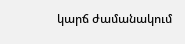կարճ ժամանակում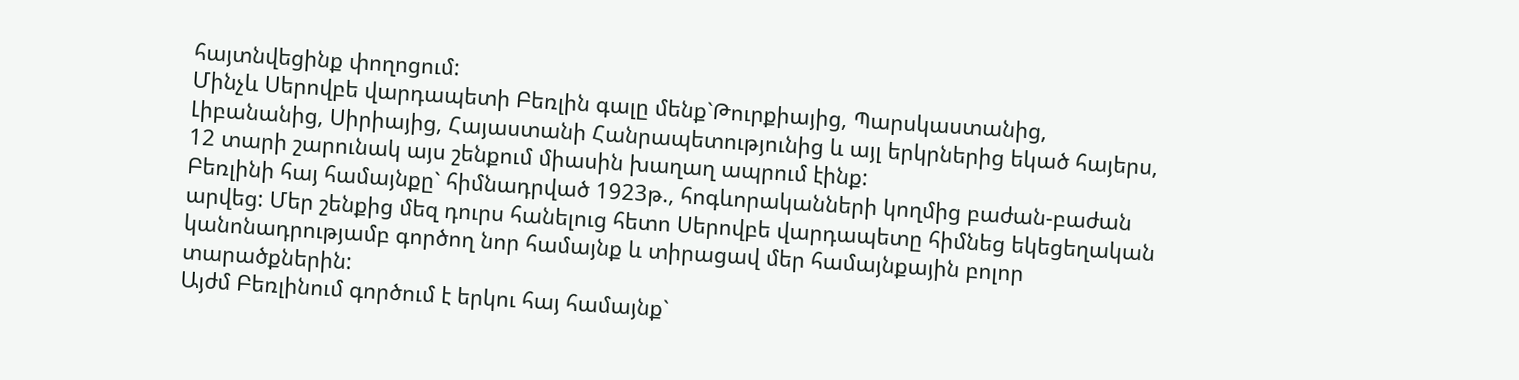հայտնվեցինք փողոցում:
Մինչև Սերովբե վարդապետի Բեռլին գալը մենք`Թուրքիայից, Պարսկաստանից, Լիբանանից, Սիրիայից, Հայաստանի Հանրապետությունից և այլ երկրներից եկած հայերս, 12 տարի շարունակ այս շենքում միասին խաղաղ ապրում էինք:
Բեռլինի հայ համայնքը` հիմնադրված 1923թ., հոգևորականների կողմից բաժան-բաժան արվեց: Մեր շենքից մեզ դուրս հանելուց հետո Սերովբե վարդապետը հիմնեց եկեցեղական կանոնադրությամբ գործող նոր համայնք և տիրացավ մեր համայնքային բոլոր տարածքներին:
Այժմ Բեռլինում գործում է երկու հայ համայնք`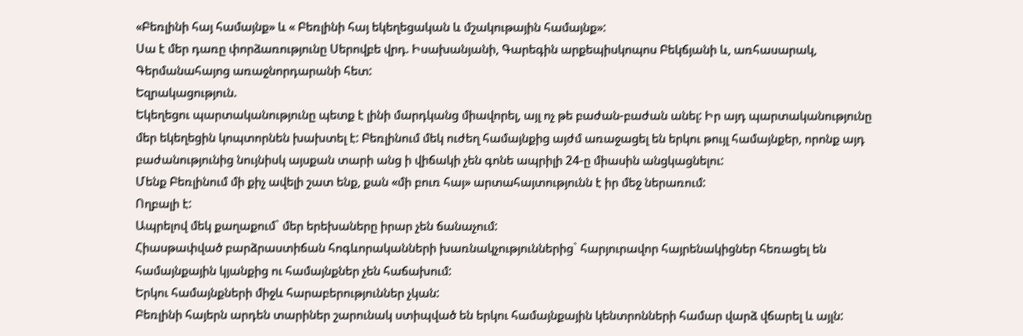«Բեռլինի հայ համայնք» և « Բեռլինի հայ եկեղեցական և մշակութային համայնք»:
Սա է մեր դառը փորձառությունը Սերովբե վրդ. Իսախանյանի, Գարեգին արքեպիսկոպոս Բեկճյանի և, առհասարակ, Գերմանահայոց առաջնորդարանի հետ:
Եզրակացություն.
Եկեղեցու պարտականությունը պետք է լինի մարդկանց միավորել, այլ ոչ թե բաժան-բաժան անել: Իր այդ պարտականությունը մեր եկեղեցին կոպտորնեն խախտել է: Բեռլինում մեկ ուժեղ համայնքից այժմ առաջացել են երկու թույլ համայնքեր, որոնք այդ բաժանությունից նույնիսկ այսքան տարի անց ի վիճակի չեն գոնե ապրիլի 24-ը միասին անցկացնելու:
Մենք Բեռլինում մի քիչ ավելի շատ ենք, քան «մի բուռ հայ» արտահայտությունն է իր մեջ ներառում:
Ողբալի է:
Ապրելով մեկ քաղաքում` մեր երեխաները իրար չեն ճանաչում:
Հիասթափված բարձրաստիճան հոգևորականների խառնակչություններից` հարյուրավոր հայրենակիցներ հեռացել են համայնքային կյանքից ու համայնքներ չեն հաճախում:
Երկու համայնքների միջև հարաբերություններ չկան:
Բեռլինի հայերն արդեն տարիներ շարունակ ստիպված են երկու համայնքային կենտրոնների համար վարձ վճարել և այլն: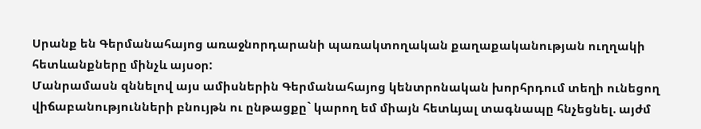Սրանք են Գերմանահայոց առաջնորդարանի պառակտողական քաղաքականության ուղղակի հետևանքները մինչև այսօր:
Մանրամասն զննելով այս ամիսներին Գերմանահայոց կենտրոնական խորհրդում տեղի ունեցող վիճաբանությունների բնույթն ու ընթացքը` կարող եմ միայն հետևյալ տագնապը հնչեցնել. այժմ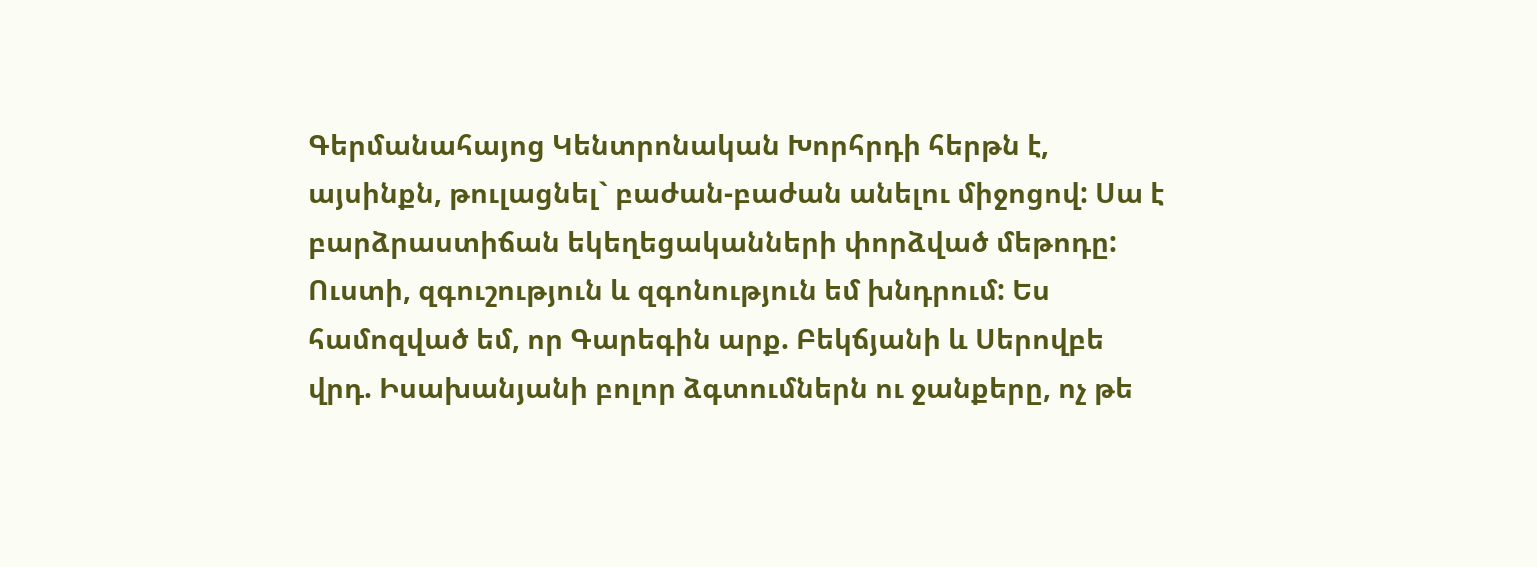Գերմանահայոց Կենտրոնական Խորհրդի հերթն է, այսինքն, թուլացնել` բաժան-բաժան անելու միջոցով: Սա է բարձրաստիճան եկեղեցականների փորձված մեթոդը:
Ուստի, զգուշություն և զգոնություն եմ խնդրում: Ես համոզված եմ, որ Գարեգին արք. Բեկճյանի և Սերովբե վրդ. Իսախանյանի բոլոր ձգտումներն ու ջանքերը, ոչ թե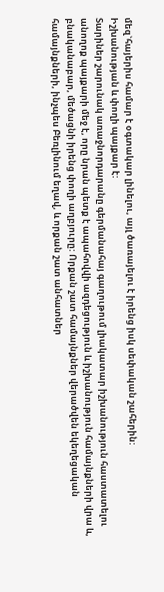մեզ`հայերիս համար է օգտակար լինելու, այլ ծառայելու է իրենց իսկ սեփական շահերին:
Իշխանության և փողի պայքար է:
Տարիներ շարունակ առաջնորդարանը գերմանահայ գաղութում լիակատար իշխանություն հաստատելու անողոք պայքարի մեջ է, որը նրան պետք է ապահովվի ազդեցություն և իշխանություն համայնքների վրա և, բնականաբար, մեծացնի իրենց փողի աղբյուրը: Որքան շատ համայնքներ վերածվեն եկեղեցական համայնքների, ինչպես Բեռլինում եղավ, և որքան շատ անհատներ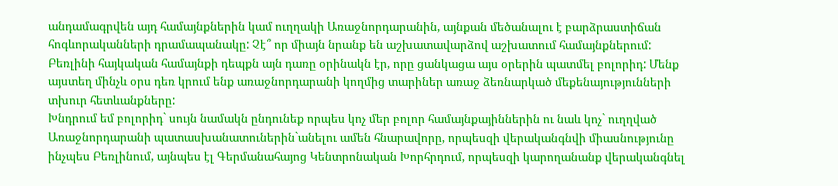անդամագրվեն այդ համայնքներին կամ ուղղակի Առաջնորդարանին, այնքան մեծանալու է բարձրաստիճան հոգևորականների դրամապանակը: Չէ՞ որ միայն նրանք են աշխատավարձով աշխատում համայնքներում:
Բեռլինի հայկական համայնքի դեպքն այն դառը օրինակն էր, որը ցանկացա այս օրերին պատմել բոլորիդ: Մենք այստեղ մինչև օրս դեռ կրում ենք առաջնորդարանի կողմից տարիներ առաջ ձեռնարկած մեքենայությունների տխուր հետևանքները:
Խնդրում եմ բոլորիդ` սույն նամակն ընդունեք որպես կոչ մեր բոլոր համայնքայիններին ու նաև կոչ` ուղղված Առաջնորդարանի պատասխանատուներին`անելու ամեն հնարավորը, որպեսզի վերականգնվի միասնությունը ինչպես Բեռլինում, այնպես էլ Գերմանահայոց Կենտրոնական Խորհրդում, որպեսզի կարողանանք վերականգնել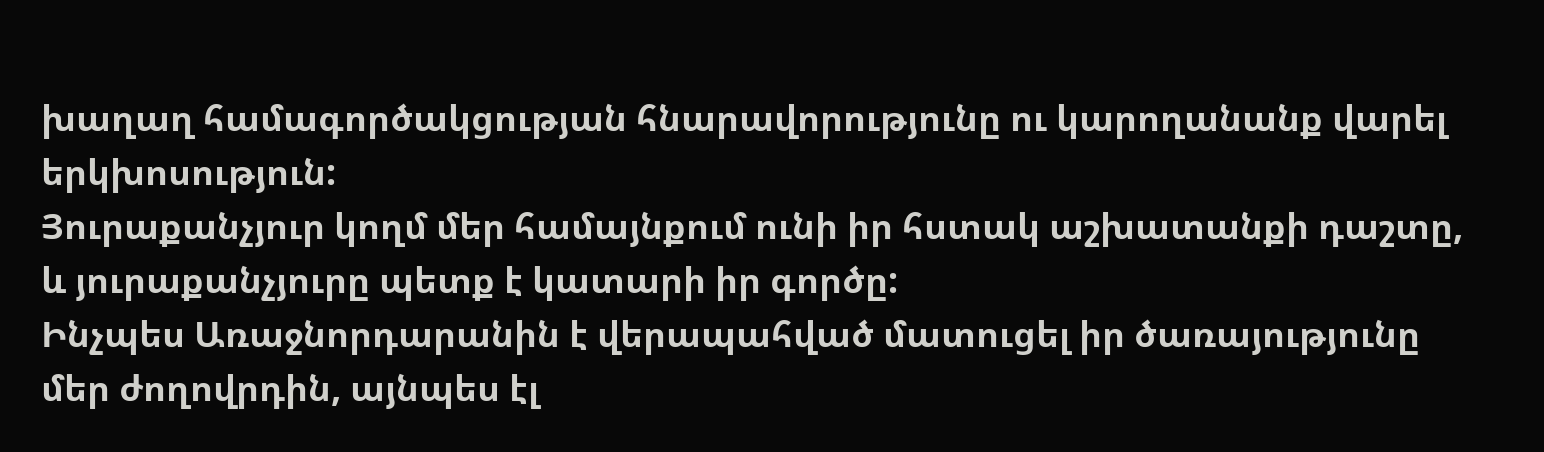խաղաղ համագործակցության հնարավորությունը ու կարողանանք վարել երկխոսություն:
Յուրաքանչյուր կողմ մեր համայնքում ունի իր հստակ աշխատանքի դաշտը, և յուրաքանչյուրը պետք է կատարի իր գործը:
Ինչպես Առաջնորդարանին է վերապահված մատուցել իր ծառայությունը մեր ժողովրդին, այնպես էլ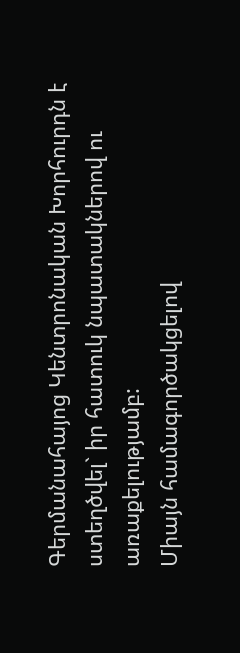Գերմանահայոց Կենտրոնական Խորհուրդն է ստեղծվել` իր հատուկ նպատակներով ու առաքելությամբ:
Միայն համագործակցելով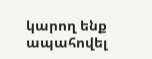կարող ենք ապահովել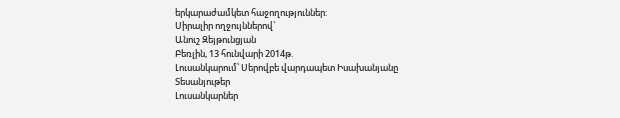երկարաժամկետ հաջողություններ:
Սիրալիր ողջույններով`
Անուշ Զեյթունցյան
Բեռլին, 13 հունվարի 2014թ.
Լուսանկարում՝ Սերովբե վարդապետ Իսախանյանը
Տեսանյութեր
Լուսանկարներ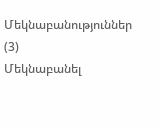Մեկնաբանություններ (3)
Մեկնաբանել